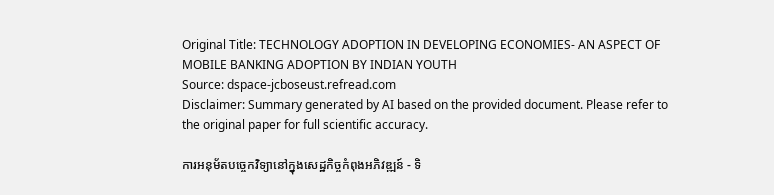Original Title: TECHNOLOGY ADOPTION IN DEVELOPING ECONOMIES- AN ASPECT OF MOBILE BANKING ADOPTION BY INDIAN YOUTH
Source: dspace-jcboseust.refread.com
Disclaimer: Summary generated by AI based on the provided document. Please refer to the original paper for full scientific accuracy.

ការអនុម័តបច្ចេកវិទ្យានៅក្នុងសេដ្ឋកិច្ចកំពុងអភិវឌ្ឍន៍ - ទិ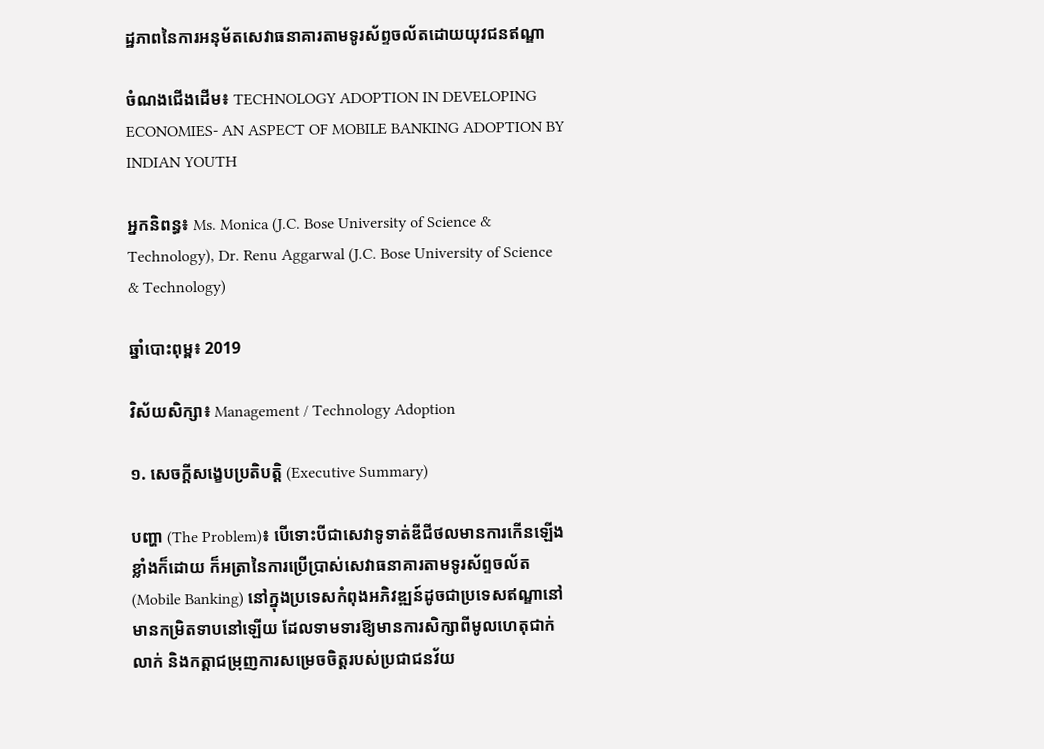ដ្ឋភាពនៃការអនុម័តសេវាធនាគារតាមទូរស័ព្ទចល័តដោយយុវជនឥណ្ឌា

ចំណងជើងដើម៖ TECHNOLOGY ADOPTION IN DEVELOPING ECONOMIES- AN ASPECT OF MOBILE BANKING ADOPTION BY INDIAN YOUTH

អ្នកនិពន្ធ៖ Ms. Monica (J.C. Bose University of Science & Technology), Dr. Renu Aggarwal (J.C. Bose University of Science & Technology)

ឆ្នាំបោះពុម្ព៖ 2019

វិស័យសិក្សា៖ Management / Technology Adoption

១. សេចក្តីសង្ខេបប្រតិបត្តិ (Executive Summary)

បញ្ហា (The Problem)៖ បើទោះបីជាសេវាទូទាត់ឌីជីថលមានការកើនឡើងខ្លាំងក៏ដោយ ក៏អត្រានៃការប្រើប្រាស់សេវាធនាគារតាមទូរស័ព្ទចល័ត (Mobile Banking) នៅក្នុងប្រទេសកំពុងអភិវឌ្ឍន៍ដូចជាប្រទេសឥណ្ឌានៅមានកម្រិតទាបនៅឡើយ ដែលទាមទារឱ្យមានការសិក្សាពីមូលហេតុជាក់លាក់ និងកត្តាជម្រុញការសម្រេចចិត្តរបស់ប្រជាជនវ័យ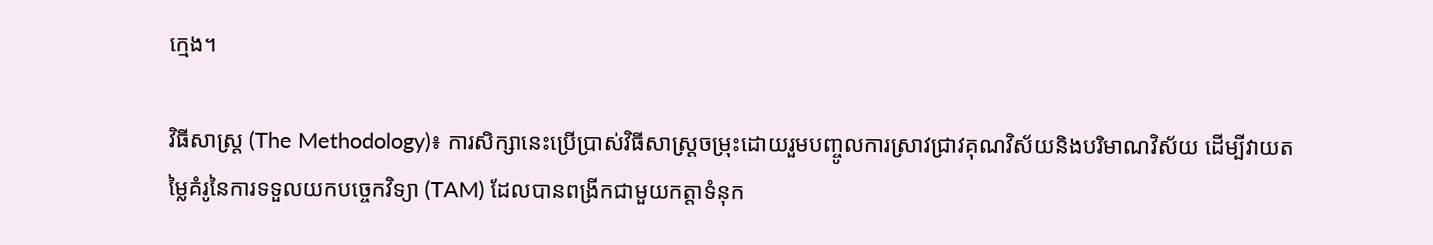ក្មេង។

វិធីសាស្ត្រ (The Methodology)៖ ការសិក្សានេះប្រើប្រាស់វិធីសាស្ត្រចម្រុះដោយរួមបញ្ចូលការស្រាវជ្រាវគុណវិស័យនិងបរិមាណវិស័យ ដើម្បីវាយតម្លៃគំរូនៃការទទួលយកបច្ចេកវិទ្យា (TAM) ដែលបានពង្រីកជាមួយកត្តាទំនុក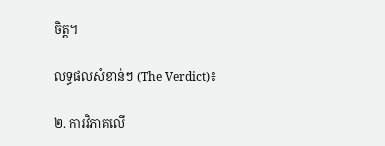ចិត្ត។

លទ្ធផលសំខាន់ៗ (The Verdict)៖

២. ការវិភាគលើ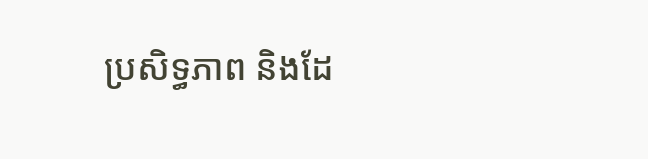ប្រសិទ្ធភាព និងដែ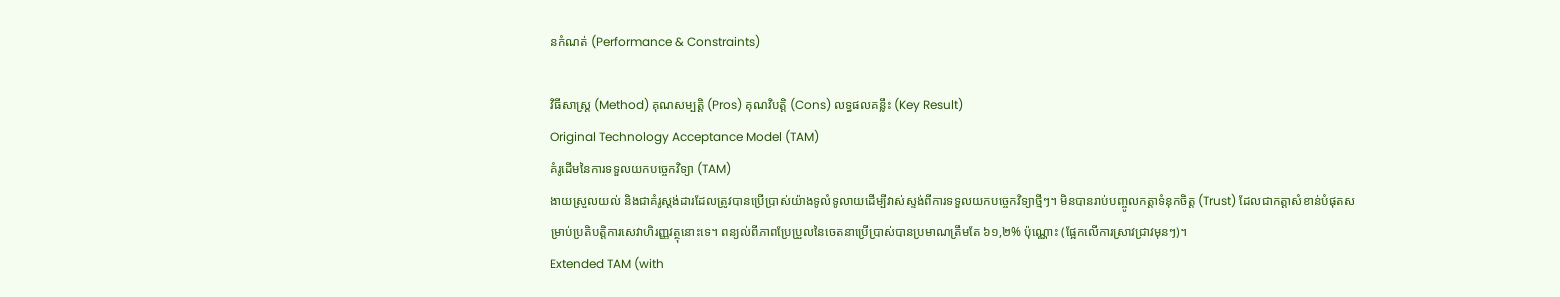នកំណត់ (Performance & Constraints)

វិធីសាស្ត្រ (Method) គុណសម្បត្តិ (Pros) គុណវិបត្តិ (Cons) លទ្ធផលគន្លឹះ (Key Result)
Original Technology Acceptance Model (TAM)
គំរូដើមនៃការទទួលយកបច្ចេកវិទ្យា (TAM)
ងាយស្រួលយល់ និងជាគំរូស្តង់ដារដែលត្រូវបានប្រើប្រាស់យ៉ាងទូលំទូលាយដើម្បីវាស់ស្ទង់ពីការទទួលយកបច្ចេកវិទ្យាថ្មីៗ។ មិនបានរាប់បញ្ចូលកត្តាទំនុកចិត្ត (Trust) ដែលជាកត្តាសំខាន់បំផុតសម្រាប់ប្រតិបត្តិការសេវាហិរញ្ញវត្ថុនោះទេ។ ពន្យល់ពីភាពប្រែប្រួលនៃចេតនាប្រើប្រាស់បានប្រមាណត្រឹមតែ ៦១,២% ប៉ុណ្ណោះ (ផ្អែកលើការស្រាវជ្រាវមុនៗ)។
Extended TAM (with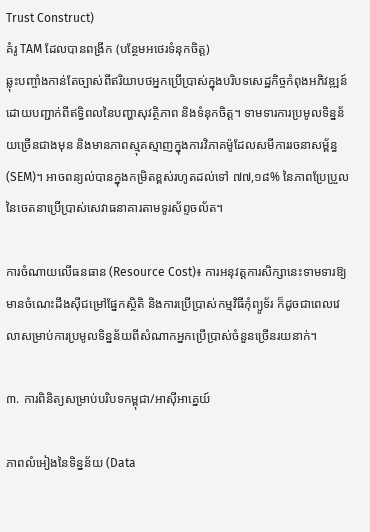Trust Construct)
គំរូ TAM ដែលបានពង្រីក (បន្ថែមអថេរទំនុកចិត្ត)
ឆ្លុះបញ្ចាំងកាន់តែច្បាស់ពីឥរិយាបថអ្នកប្រើប្រាស់ក្នុងបរិបទសេដ្ឋកិច្ចកំពុងអភិវឌ្ឍន៍ ដោយបញ្ជាក់ពីឥទ្ធិពលនៃបញ្ហាសុវត្ថិភាព និងទំនុកចិត្ត។ ទាមទារការប្រមូលទិន្នន័យច្រើនជាងមុន និងមានភាពស្មុគស្មាញក្នុងការវិភាគម៉ូដែលសមីការរចនាសម្ព័ន្ធ (SEM)។ អាចពន្យល់បានក្នុងកម្រិតខ្ពស់រហូតដល់ទៅ ៧៧,១៨% នៃភាពប្រែប្រួលនៃចេតនាប្រើប្រាស់សេវាធនាគារតាមទូរស័ព្ទចល័ត។

ការចំណាយលើធនធាន (Resource Cost)៖ ការអនុវត្តការសិក្សានេះទាមទារឱ្យមានចំណេះដឹងស៊ីជម្រៅផ្នែកស្ថិតិ និងការប្រើប្រាស់កម្មវិធីកុំព្យូទ័រ ក៏ដូចជាពេលវេលាសម្រាប់ការប្រមូលទិន្នន័យពីសំណាកអ្នកប្រើប្រាស់ចំនួនច្រើនរយនាក់។

៣. ការពិនិត្យសម្រាប់បរិបទកម្ពុជា/អាស៊ីអាគ្នេយ៍

ភាពលំអៀងនៃទិន្នន័យ (Data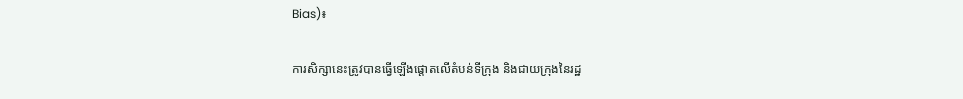Bias)៖

ការសិក្សានេះត្រូវបានធ្វើឡើងផ្តោតលើតំបន់ទីក្រុង និងជាយក្រុងនៃរដ្ឋ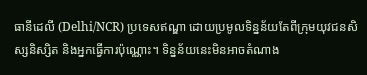ធានីដេលី (Delhi/NCR) ប្រទេសឥណ្ឌា ដោយប្រមូលទិន្នន័យតែពីក្រុមយុវជនសិស្សនិស្សិត និងអ្នកធ្វើការប៉ុណ្ណោះ។ ទិន្នន័យនេះមិនអាចតំណាង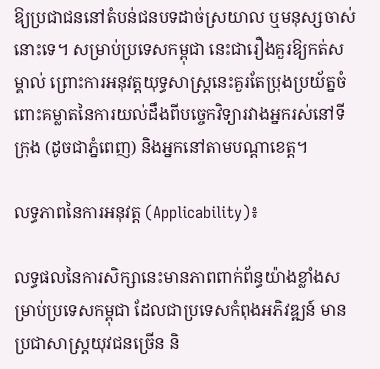ឱ្យប្រជាជននៅតំបន់ជនបទដាច់ស្រយាល ឬមនុស្សចាស់នោះទេ។ សម្រាប់ប្រទេសកម្ពុជា នេះជារឿងគួរឱ្យកត់សម្គាល់ ព្រោះការអនុវត្តយុទ្ធសាស្ត្រនេះគួរតែប្រុងប្រយ័ត្នចំពោះគម្លាតនៃការយល់ដឹងពីបច្ចេកវិទ្យារវាងអ្នករស់នៅទីក្រុង (ដូចជាភ្នំពេញ) និងអ្នកនៅតាមបណ្តាខេត្ត។

លទ្ធភាពនៃការអនុវត្ត (Applicability)៖

លទ្ធផលនៃការសិក្សានេះមានភាពពាក់ព័ន្ធយ៉ាងខ្លាំងសម្រាប់ប្រទេសកម្ពុជា ដែលជាប្រទេសកំពុងអភិវឌ្ឍន៍ មានប្រជាសាស្រ្តយុវជនច្រើន និ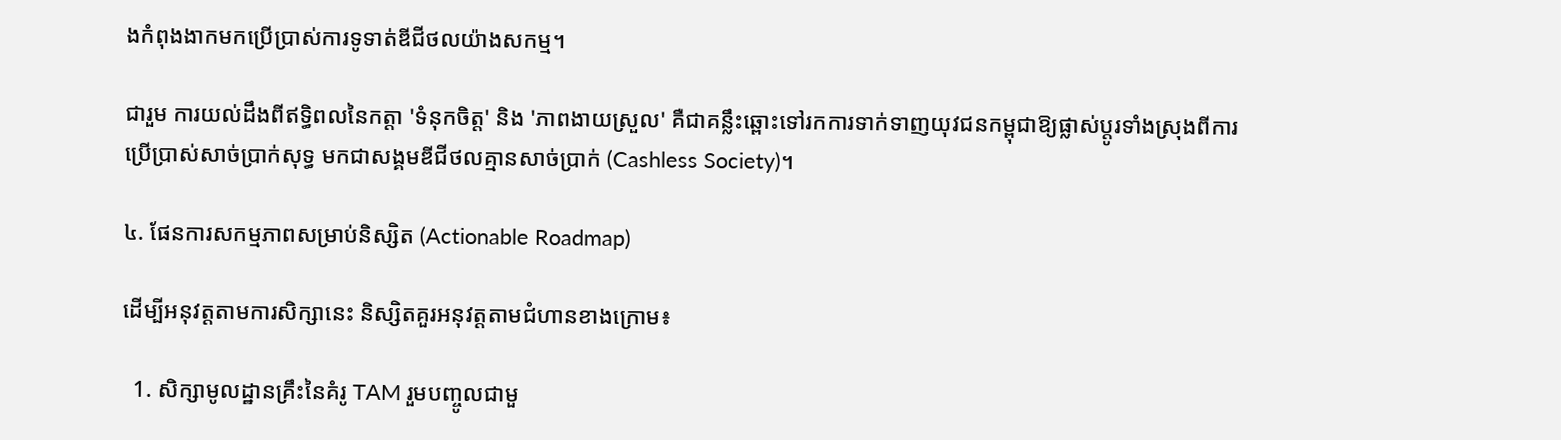ងកំពុងងាកមកប្រើប្រាស់ការទូទាត់ឌីជីថលយ៉ាងសកម្ម។

ជារួម ការយល់ដឹងពីឥទ្ធិពលនៃកត្តា 'ទំនុកចិត្ត' និង 'ភាពងាយស្រួល' គឺជាគន្លឹះឆ្ពោះទៅរកការទាក់ទាញយុវជនកម្ពុជាឱ្យផ្លាស់ប្តូរទាំងស្រុងពីការប្រើប្រាស់សាច់ប្រាក់សុទ្ធ មកជាសង្គមឌីជីថលគ្មានសាច់ប្រាក់ (Cashless Society)។

៤. ផែនការសកម្មភាពសម្រាប់និស្សិត (Actionable Roadmap)

ដើម្បីអនុវត្តតាមការសិក្សានេះ និស្សិតគួរអនុវត្តតាមជំហានខាងក្រោម៖

  1. សិក្សាមូលដ្ឋានគ្រឹះនៃគំរូ TAM រួមបញ្ចូលជាមួ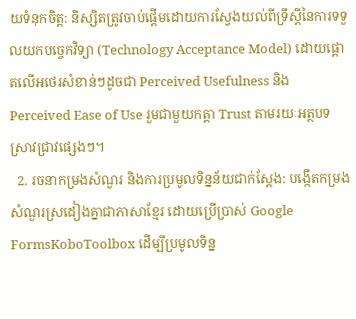យទំនុកចិត្ត: និស្សិតត្រូវចាប់ផ្តើមដោយការស្វែងយល់ពីទ្រឹស្តីនៃការទទួលយកបច្ចេកវិទ្យា (Technology Acceptance Model) ដោយផ្តោតលើអថេរសំខាន់ៗដូចជា Perceived Usefulness និង Perceived Ease of Use រួមជាមួយកត្តា Trust តាមរយៈអត្ថបទស្រាវជ្រាវផ្សេងៗ។
  2. រចនាកម្រងសំណួរ និងការប្រមូលទិន្នន័យជាក់ស្តែង: បង្កើតកម្រងសំណួរស្រដៀងគ្នាជាភាសាខ្មែរ ដោយប្រើប្រាស់ Google FormsKoboToolbox ដើម្បីប្រមូលទិន្ន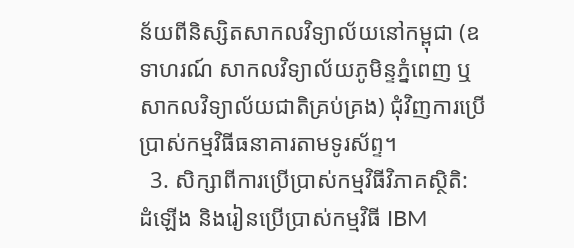ន័យពីនិស្សិតសាកលវិទ្យាល័យនៅកម្ពុជា (ឧទាហរណ៍ សាកលវិទ្យាល័យភូមិន្ទភ្នំពេញ ឬ សាកលវិទ្យាល័យជាតិគ្រប់គ្រង) ជុំវិញការប្រើប្រាស់កម្មវិធីធនាគារតាមទូរស័ព្ទ។
  3. សិក្សាពីការប្រើប្រាស់កម្មវិធីវិភាគស្ថិតិ: ដំឡើង និងរៀនប្រើប្រាស់កម្មវិធី IBM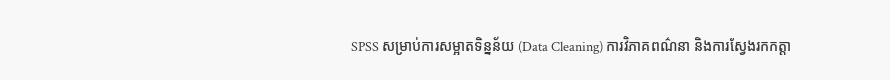SPSS សម្រាប់ការសម្អាតទិន្នន័យ (Data Cleaning) ការវិភាគពណ៌នា និងការស្វែងរកកត្តា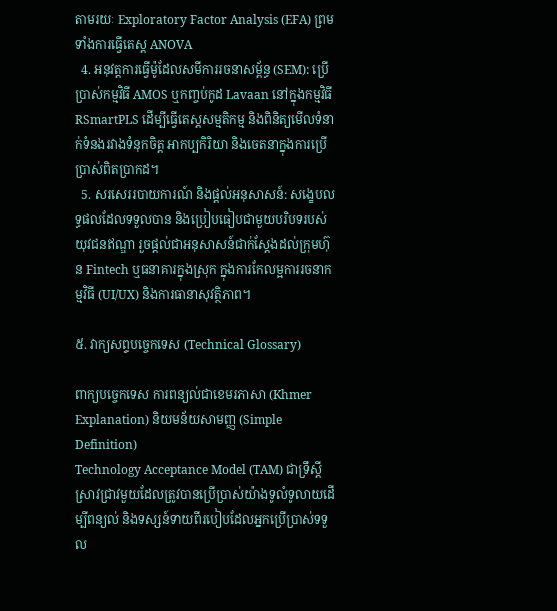តាមរយៈ Exploratory Factor Analysis (EFA) ព្រមទាំងការធ្វើតេស្ត ANOVA
  4. អនុវត្តការធ្វើម៉ូដែលសមីការរចនាសម្ព័ន្ធ (SEM): ប្រើប្រាស់កម្មវិធី AMOS ឬកញ្ចប់កូដ Lavaan នៅក្នុងកម្មវិធី RSmartPLS ដើម្បីធ្វើតេស្តសម្មតិកម្ម និងពិនិត្យមើលទំនាក់ទំនងរវាងទំនុកចិត្ត អាកប្បកិរិយា និងចេតនាក្នុងការប្រើប្រាស់ពិតប្រាកដ។
  5. សរសេររបាយការណ៍ និងផ្តល់អនុសាសន៍: សង្ខេបលទ្ធផលដែលទទួលបាន និងប្រៀបធៀបជាមួយបរិបទរបស់យុវជនឥណ្ឌា រួចផ្តល់ជាអនុសាសន៍ជាក់ស្តែងដល់ក្រុមហ៊ុន Fintech ឬធនាគារក្នុងស្រុក ក្នុងការកែលម្អការរចនាកម្មវិធី (UI/UX) និងការធានាសុវត្ថិភាព។

៥. វាក្យសព្ទបច្ចេកទេស (Technical Glossary)

ពាក្យបច្ចេកទេស ការពន្យល់ជាខេមរភាសា (Khmer Explanation) និយមន័យសាមញ្ញ (Simple Definition)
Technology Acceptance Model (TAM) ជាទ្រឹស្តីស្រាវជ្រាវមួយដែលត្រូវបានប្រើប្រាស់យ៉ាងទូលំទូលាយដើម្បីពន្យល់ និងទស្សន៍ទាយពីរបៀបដែលអ្នកប្រើប្រាស់ទទួល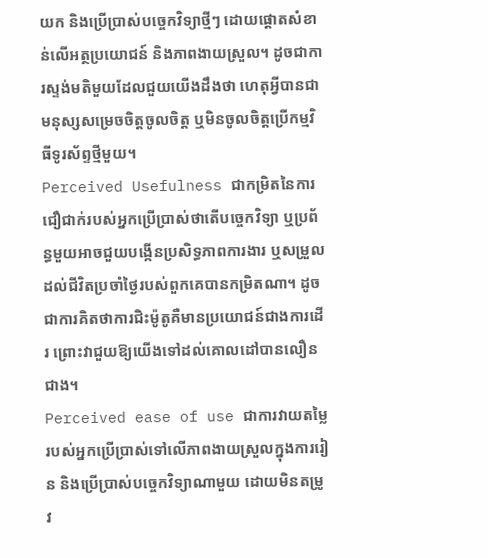យក និងប្រើប្រាស់បច្ចេកវិទ្យាថ្មីៗ ដោយផ្តោតសំខាន់លើអត្ថប្រយោជន៍ និងភាពងាយស្រួល។ ដូចជាការស្ទង់មតិមួយដែលជួយយើងដឹងថា ហេតុអ្វីបានជាមនុស្សសម្រេចចិត្តចូលចិត្ត ឬមិនចូលចិត្តប្រើកម្មវិធីទូរស័ព្ទថ្មីមួយ។
Perceived Usefulness ជាកម្រិតនៃការជឿជាក់របស់អ្នកប្រើប្រាស់ថាតើបច្ចេកវិទ្យា ឬប្រព័ន្ធមួយអាចជួយបង្កើនប្រសិទ្ធភាពការងារ ឬសម្រួលដល់ជីវិតប្រចាំថ្ងៃរបស់ពួកគេបានកម្រិតណា។ ដូចជាការគិតថាការជិះម៉ូតូគឺមានប្រយោជន៍ជាងការដើរ ព្រោះវាជួយឱ្យយើងទៅដល់គោលដៅបានលឿនជាង។
Perceived ease of use ជាការវាយតម្លៃរបស់អ្នកប្រើប្រាស់ទៅលើភាពងាយស្រួលក្នុងការរៀន និងប្រើប្រាស់បច្ចេកវិទ្យាណាមួយ ដោយមិនតម្រូវ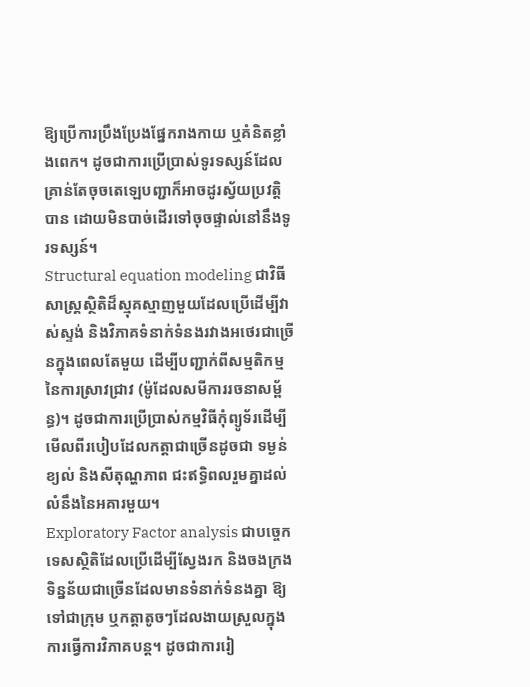ឱ្យប្រើការប្រឹងប្រែងផ្នែករាងកាយ ឬគំនិតខ្លាំងពេក។ ដូចជាការប្រើប្រាស់ទូរទស្សន៍ដែលគ្រាន់តែចុចតេឡេបញ្ជាក៏អាចដូរស្វ័យប្រវត្តិបាន ដោយមិនបាច់ដើរទៅចុចផ្ទាល់នៅនឹងទូរទស្សន៍។
Structural equation modeling ជាវិធីសាស្ត្រស្ថិតិដ៏ស្មុគស្មាញមួយដែលប្រើដើម្បីវាស់ស្ទង់ និងវិភាគទំនាក់ទំនងរវាងអថេរជាច្រើនក្នុងពេលតែមួយ ដើម្បីបញ្ជាក់ពីសម្មតិកម្មនៃការស្រាវជ្រាវ (ម៉ូដែលសមីការរចនាសម្ព័ន្ធ)។ ដូចជាការប្រើប្រាស់កម្មវិធីកុំព្យូទ័រដើម្បីមើលពីរបៀបដែលកត្តាជាច្រើនដូចជា ទម្ងន់ ខ្យល់ និងសីតុណ្ហភាព ជះឥទ្ធិពលរួមគ្នាដល់លំនឹងនៃអគារមួយ។
Exploratory Factor analysis ជាបច្ចេកទេសស្ថិតិដែលប្រើដើម្បីស្វែងរក និងចងក្រងទិន្នន័យជាច្រើនដែលមានទំនាក់ទំនងគ្នា ឱ្យទៅជាក្រុម ឬកត្តាតូចៗដែលងាយស្រួលក្នុងការធ្វើការវិភាគបន្ត។ ដូចជាការរៀ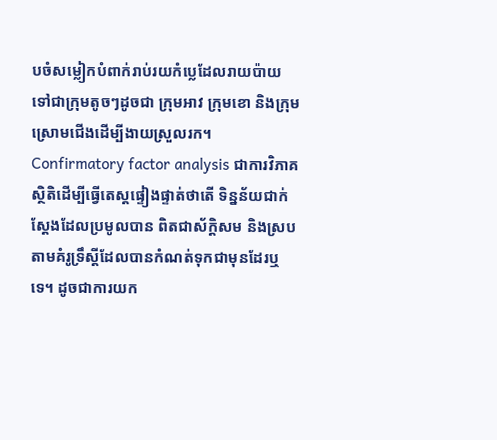បចំសម្លៀកបំពាក់រាប់រយកំប្លេដែលរាយប៉ាយ ទៅជាក្រុមតូចៗដូចជា ក្រុមអាវ ក្រុមខោ និងក្រុមស្រោមជើងដើម្បីងាយស្រួលរក។
Confirmatory factor analysis ជាការវិភាគស្ថិតិដើម្បីធ្វើតេស្តផ្ទៀងផ្ទាត់ថាតើ ទិន្នន័យជាក់ស្តែងដែលប្រមូលបាន ពិតជាស័ក្តិសម និងស្របតាមគំរូទ្រឹស្តីដែលបានកំណត់ទុកជាមុនដែរឬទេ។ ដូចជាការយក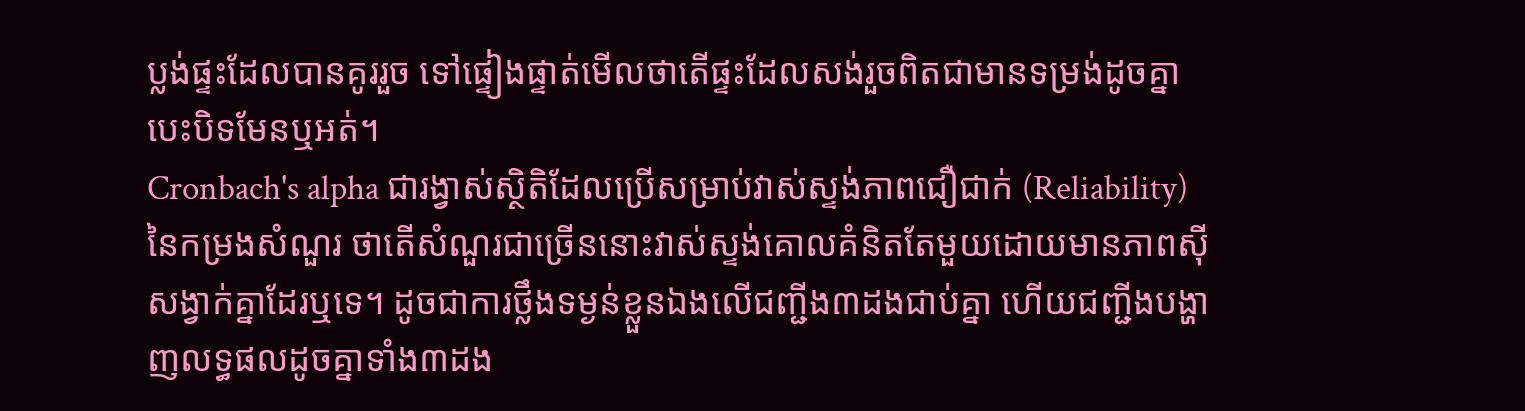ប្លង់ផ្ទះដែលបានគូររួច ទៅផ្ទៀងផ្ទាត់មើលថាតើផ្ទះដែលសង់រួចពិតជាមានទម្រង់ដូចគ្នាបេះបិទមែនឬអត់។
Cronbach's alpha ជារង្វាស់ស្ថិតិដែលប្រើសម្រាប់វាស់ស្ទង់ភាពជឿជាក់ (Reliability) នៃកម្រងសំណួរ ថាតើសំណួរជាច្រើននោះវាស់ស្ទង់គោលគំនិតតែមួយដោយមានភាពស៊ីសង្វាក់គ្នាដែរឬទេ។ ដូចជាការថ្លឹងទម្ងន់ខ្លួនឯងលើជញ្ជីង៣ដងជាប់គ្នា ហើយជញ្ជីងបង្ហាញលទ្ធផលដូចគ្នាទាំង៣ដង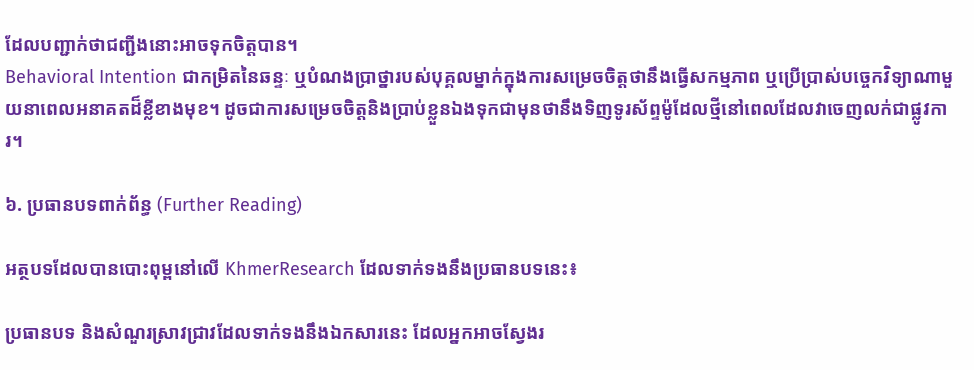ដែលបញ្ជាក់ថាជញ្ជីងនោះអាចទុកចិត្តបាន។
Behavioral Intention ជាកម្រិតនៃឆន្ទៈ ឬបំណងប្រាថ្នារបស់បុគ្គលម្នាក់ក្នុងការសម្រេចចិត្តថានឹងធ្វើសកម្មភាព ឬប្រើប្រាស់បច្ចេកវិទ្យាណាមួយនាពេលអនាគតដ៏ខ្លីខាងមុខ។ ដូចជាការសម្រេចចិត្តនិងប្រាប់ខ្លួនឯងទុកជាមុនថានឹងទិញទូរស័ព្ទម៉ូដែលថ្មីនៅពេលដែលវាចេញលក់ជាផ្លូវការ។

៦. ប្រធានបទពាក់ព័ន្ធ (Further Reading)

អត្ថបទដែលបានបោះពុម្ពនៅលើ KhmerResearch ដែលទាក់ទងនឹងប្រធានបទនេះ៖

ប្រធានបទ និងសំណួរស្រាវជ្រាវដែលទាក់ទងនឹងឯកសារនេះ ដែលអ្នកអាចស្វែងរ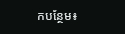កបន្ថែម៖